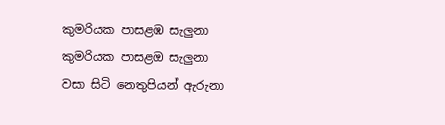කුමරියක පාසළඹ සැලුනා
කුමරියක පාසළඔ සැලුනා
වසා සිටි නෙතුපියන් ඇරුනා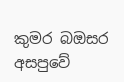කුමර බඔසර අසපුවේ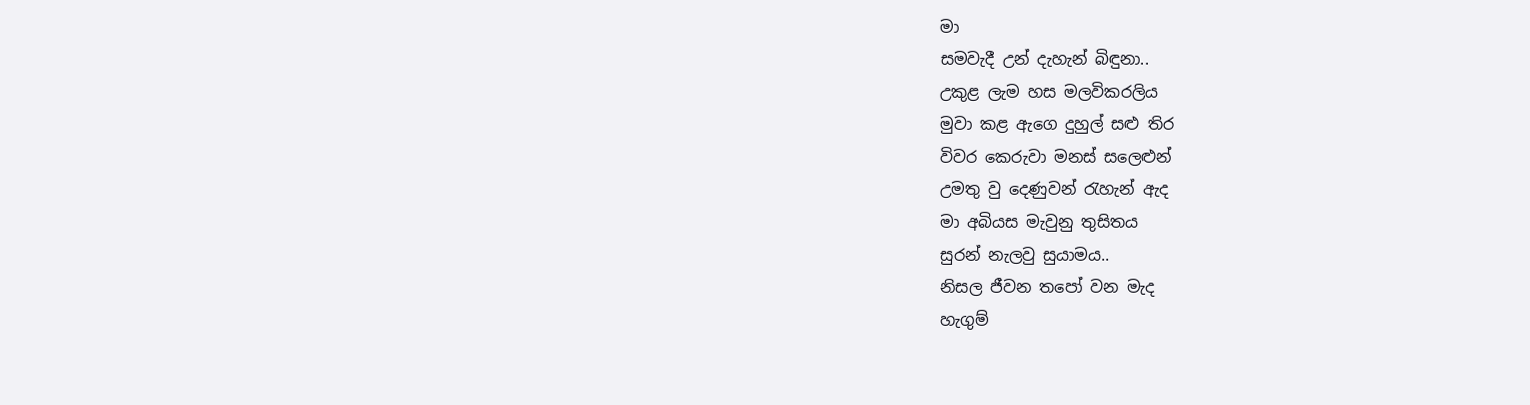මා
සමවැදී උන් දැහැන් බිඳුනා..
උකුළ ලැම හස මලවිකරලිය
මුවා කළ ඇගෙ දුහුල් සළු තිර
විවර කෙරුවා මනස් සලෙළුන්
උමතු වු දෙණුවන් රැහැන් ඇද
මා අබියස මැවුනු තුසිතය
සුරන් නැලවු සුයාමය..
නිසල ජීවන තපෝ වන මැද
හැගුම්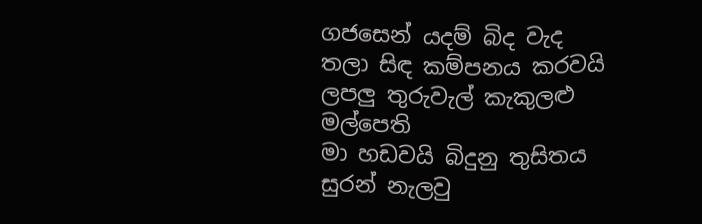ගජසෙන් යදම් බිද වැද
තලා සිඳ කම්පනය කරවයි
ලපලු තුරුවැල් කැකුලළු මල්පෙති
මා හඩවයි බිදුනු තුසිතය
සුරන් නැලවු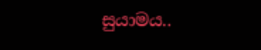සුයාමය..